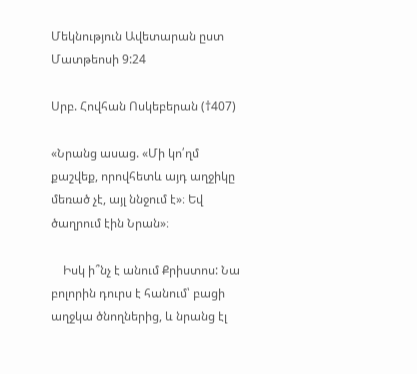Մեկնություն Ավետարան ըստ Մատթեոսի 9:24

Սրբ. Հովհան Ոսկեբերան (†407)

«Նրանց ասաց. «Մի կո՛ղմ քաշվեք, որովհետև այդ աղջիկը մեռած չէ, այլ ննջում է»։ Եվ ծաղրում էին Նրան»։

    Իսկ ի՞նչ է անում Քրիստոս: Նա բոլորին դուրս է հանում՝ բացի աղջկա ծնողներից, և նրանց էլ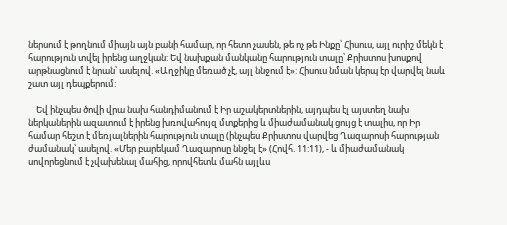ներսում է թողնում միայն այն բանի համար, որ հետո չասեն, թե ոչ թե Ինքը՝ Հիսուս, այլ ուրիշ մեկն է հարություն տվել իրենց աղջկան: Եվ նախքան մանկանը հարություն տալը՝ Քրիստոս խոսքով արթնացնում է նրան՝ ասելով. «Աղջիկը մեռած չէ, այլ ննջում է»: Հիսուս նման կերպ էր վարվել նաև շատ այլ դեպքերում:

    Եվ ինչպես ծովի վրա նախ հանդիմանում է Իր աշակերտներին, այդպես էլ այստեղ նախ ներկաներին ազատում է իրենց խռովահույզ մտքերից և միաժամանակ ցույց է տալիս, որ Իր համար հեշտ է մեռյալներին հարություն տալը (ինչպես Քրիստոս վարվեց Ղազարոսի հարության ժամանակ՝ ասելով. «Մեր բարեկամ Ղազարոսը ննջել է» (Հովհ. 11:11), - և միաժամանակ սովորեցնում է չվախենալ մահից, որովհետև մահն այլևս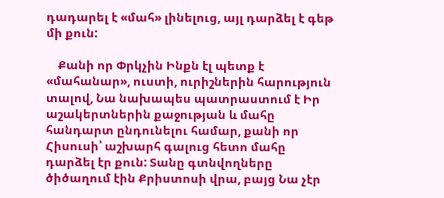դադարել է «մահ» լինելուց, այլ դարձել է գեթ մի քուն:

    Քանի որ Փրկչին Ինքն էլ պետք է «մահանար», ուստի, ուրիշներին հարություն տալով, Նա նախապես պատրաստում է Իր աշակերտներին քաջության և մահը հանդարտ ընդունելու համար, քանի որ Հիսուսի՝ աշխարհ գալուց հետո մահը դարձել էր քուն: Տանը գտնվողները ծիծաղում էին Քրիստոսի վրա, բայց Նա չէր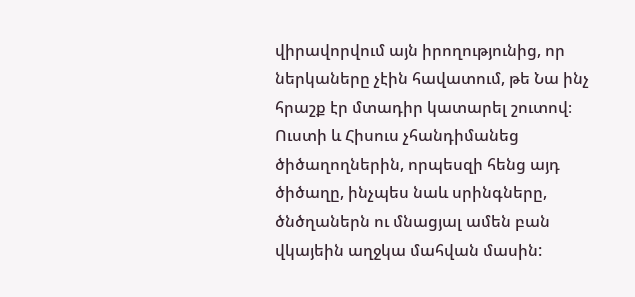վիրավորվում այն իրողությունից, որ ներկաները չէին հավատում, թե Նա ինչ հրաշք էր մտադիր կատարել շուտով։ Ուստի և Հիսուս չհանդիմանեց ծիծաղողներին, որպեսզի հենց այդ ծիծաղը, ինչպես նաև սրինգները, ծնծղաներն ու մնացյալ ամեն բան վկայեին աղջկա մահվան մասին: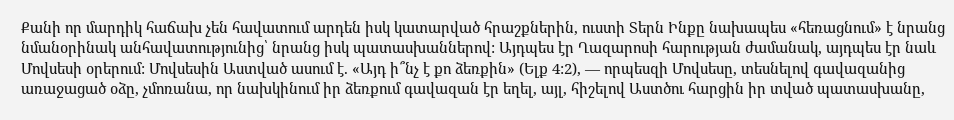Քանի որ մարդիկ հաճախ չեն հավատում արդեն իսկ կատարված հրաշքներին, ուստի Տերն Ինքը նախապես «հեռացնում» է նրանց նմանօրինակ անհավատությունից՝ նրանց իսկ պատասխաններով: Այդպես էր Ղազարոսի հարության ժամանակ, այդպես էր նաև Մովսեսի օրերում: Մովսեսին Աստված ասում է. «Այդ ի՞նչ է քո ձեռքին» (Ելք 4:2), — որպեսզի Մովսեսը, տեսնելով գավազանից առաջացած օձը, չմոռանա, որ նախկինում իր ձեռքում գավազան էր եղել, այլ, հիշելով Աստծու հարցին իր տված պատասխանը,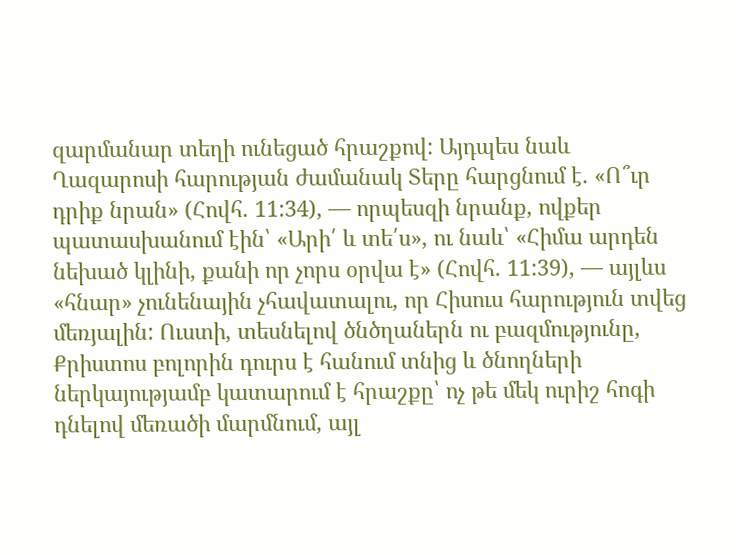զարմանար տեղի ունեցած հրաշքով: Այդպես նաև Ղազարոսի հարության ժամանակ Տերը հարցնում է. «Ո՞ւր դրիք նրան» (Հովհ. 11:34), — որպեսզի նրանք, ովքեր պատասխանում էին՝ «Արի՛ և տե՛ս», ու նաև՝ «Հիմա արդեն նեխած կլինի, քանի որ չորս օրվա է» (Հովհ. 11:39), — այլևս «հնար» չունենային չհավատալու, որ Հիսուս հարություն տվեց մեռյալին: Ուստի, տեսնելով ծնծղաներն ու բազմությունը, Քրիստոս բոլորին դուրս է հանում տնից և ծնողների ներկայությամբ կատարում է հրաշքը՝ ոչ թե մեկ ուրիշ հոգի դնելով մեռածի մարմնում, այլ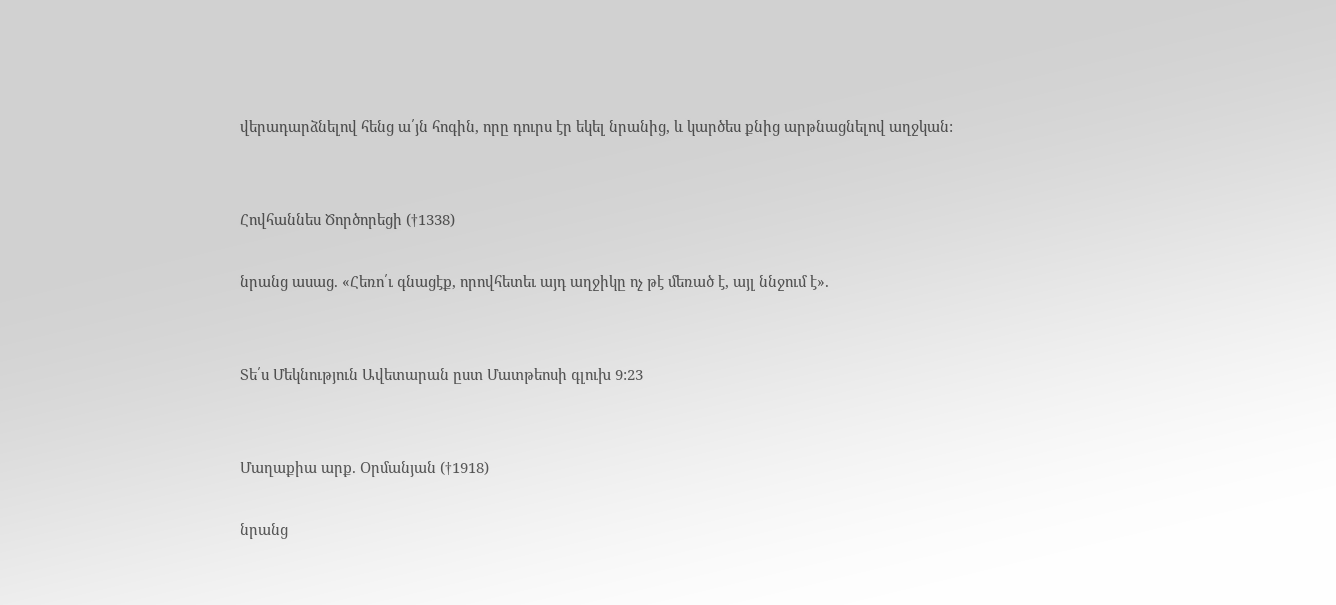վերադարձնելով հենց ա՛յն հոգին, որը դուրս էր եկել նրանից, և կարծես քնից արթնացնելով աղջկան:


Հովհաննես Ծործորեցի (†1338)

նրանց ասաց. «Հեռո՛ւ գնացէք, որովհետեւ այդ աղջիկը ոչ թէ մեռած է, այլ ննջում է».


Տե՛ս Մեկնություն Ավետարան ըստ Մատթեոսի գլուխ 9:23


Մաղաքիա արք. Օրմանյան (†1918)

նրանց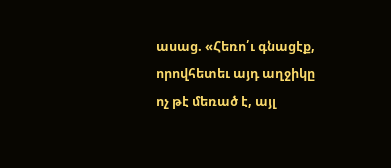ասաց. «Հեռո՛ւ գնացէք, որովհետեւ այդ աղջիկը ոչ թէ մեռած է, այլ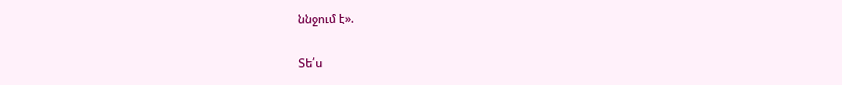ննջում է».

Տե՛ս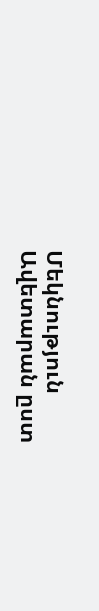Մեկնություն Ավետարան ըստ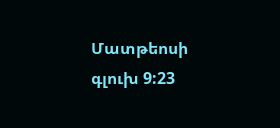Մատթեոսի գլուխ 9:23